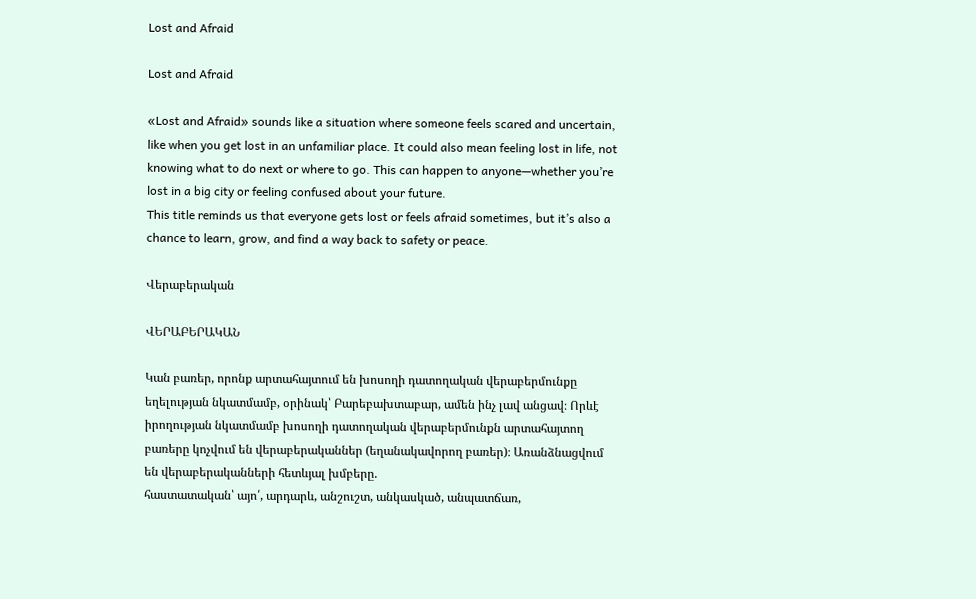Lost and Afraid

Lost and Afraid

«Lost and Afraid» sounds like a situation where someone feels scared and uncertain, like when you get lost in an unfamiliar place. It could also mean feeling lost in life, not knowing what to do next or where to go. This can happen to anyone—whether you’re lost in a big city or feeling confused about your future.
This title reminds us that everyone gets lost or feels afraid sometimes, but it’s also a chance to learn, grow, and find a way back to safety or peace.

Վերաբերական

ՎԵՐԱԲԵՐԱԿԱՆ

Կան բառեր, որոնք արտահայտում են խոսողի դատողական վերաբերմունքը եղելության նկատմամբ, օրինակ՝ Բարեբախտաբար, ամեն ինչ լավ անցավ։ Որևէ իրողության նկատմամբ խոսողի դատողական վերաբերմունքն արտահայտող բառերը կոչվում են վերաբերականներ (եղանակավորող բառեր)։ Առանձնացվում են վերաբերականների հետևյալ խմբերը.
հաստատական՝ այո՛, արդարև, անշուշտ, անկասկած, անպատճառ,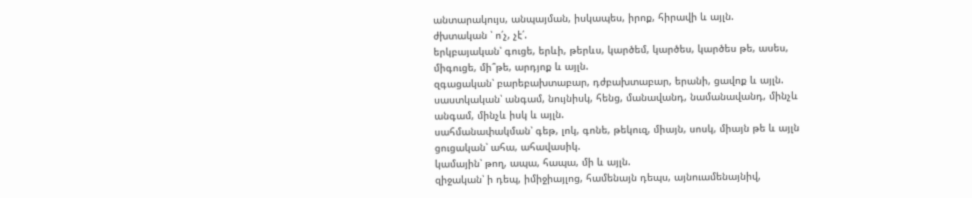անտարակույս, անպայման, իսկապես, իրոք, հիրավի և այլն.
ժխտական ՝ ո՛չ, չէ՛.
երկբայական՝ գուցե, երևի, թերևս, կարծեմ, կարծես, կարծես թե, ասես,
միգուցե, մի՞թե, արդյոք և այլն.
զգացական՝ բարեբախտաբար, դժբախտաբար, երանի, ցավոք և այլն.
սաստկական՝ անգամ, նույնիսկ, հենց, մանավանդ, նամանավանդ, մինչև
անգամ, մինչև իսկ և այլն.
սահմանափակման՝ գեթ, լոկ, գոնե, թեկուզ, միայն, սոսկ, միայն թե և այլն
ցուցական՝ ահա, ահավասիկ.
կամային՝ թող, ապա, հապա, մի և այլն.
զիջական՝ ի դեպ, իմիջիայլոց, համենայն դեպս, այնուամենայնիվ,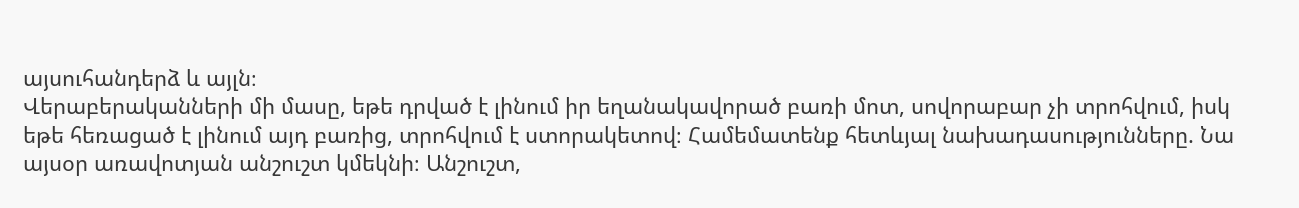այսուհանդերձ և այլն։
Վերաբերականների մի մասը, եթե դրված է լինում իր եղանակավորած բառի մոտ, սովորաբար չի տրոհվում, իսկ եթե հեռացած է լինում այդ բառից, տրոհվում է ստորակետով։ Համեմատենք հետևյալ նախադասությունները. Նա այսօր առավոտյան անշուշտ կմեկնի։ Անշուշտ,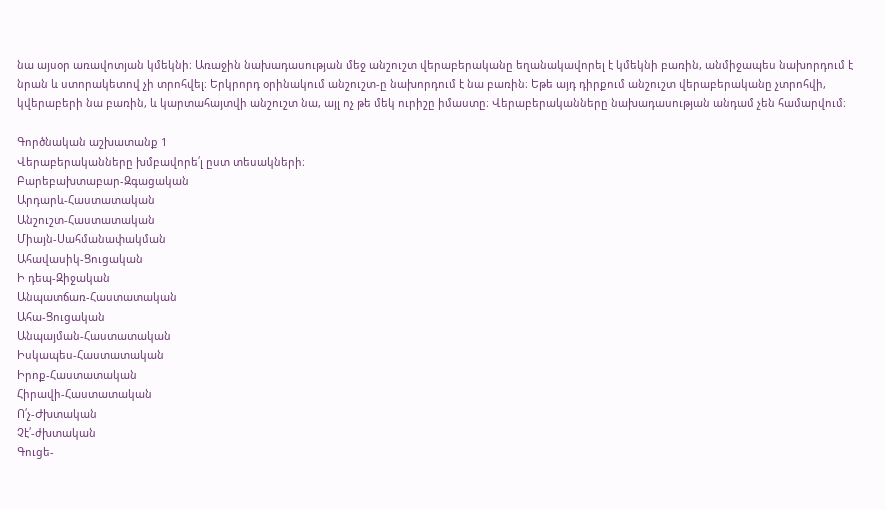նա այսօր առավոտյան կմեկնի։ Առաջին նախադասության մեջ անշուշտ վերաբերականը եղանակավորել է կմեկնի բառին, անմիջապես նախորդում է նրան և ստորակետով չի տրոհվել։ Երկրորդ օրինակում անշուշտ-ը նախորդում է նա բառին։ Եթե այդ դիրքում անշուշտ վերաբերականը չտրոհվի, կվերաբերի նա բառին, և կարտահայտվի անշուշտ նա, այլ ոչ թե մեկ ուրիշը իմաստը։ Վերաբերականները նախադասության անդամ չեն համարվում։

Գործնական աշխատանք 1
Վերաբերականները խմբավորե՛լ ըստ տեսակների։
Բարեբախտաբար-Զգացական
Արդարև-Հաստատական
Անշուշտ-Հաստատական
Միայն-Սահմանափակման
Ահավասիկ-Ցուցական
Ի դեպ-Զիջական
Անպատճառ-Հաստատական
Ահա-Ցուցական
Անպայման-Հաստատական
Իսկապես-Հաստատական
Իրոք-Հաստատական
Հիրավի-Հաստատական
Ո՛չ-Ժխտական
Չէ՛-ժխտական
Գուցե-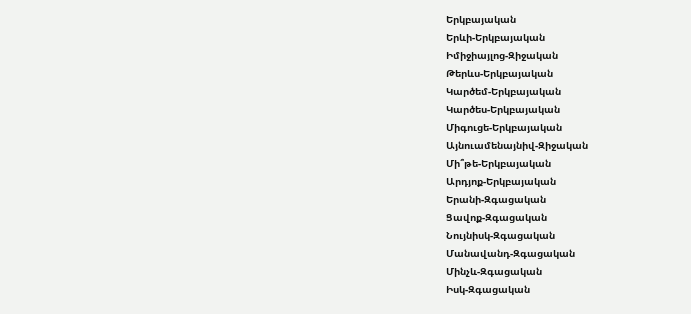Երկբայական
Երևի-Երկբայական
Իմիջիայլոց-Զիջական
Թերևս-Երկբայական
Կարծեմ-Երկբայական
Կարծես-Երկբայական
Միգուցե-Երկբայական
Այնուամենայնիվ-Զիջական
Մի՞թե-Երկբայական
Արդյոք-Երկբայական
Երանի-Զգացական
Ցավոք-Զգացական
Նույնիսկ-Զգացական
Մանավանդ-Զգացական
Մինչև-Զգացական
Իսկ-Զգացական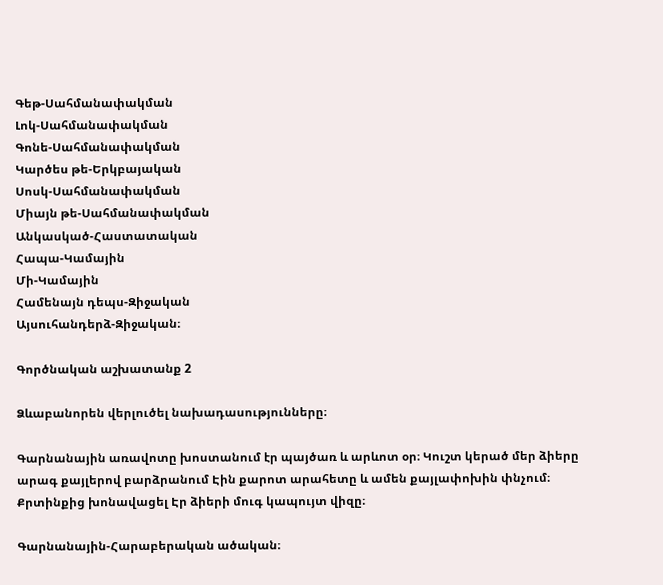Գեթ-Սահմանափակման
Լոկ-Սահմանափակման
Գոնե-Սահմանափակման
Կարծես թե-Երկբայական
Սոսկ-Սահմանափակման
Միայն թե-Սահմանափակման
Անկասկած-Հաստատական
Հապա-Կամային
Մի-Կամային
Համենայն դեպս-Զիջական
Այսուհանդերձ-Զիջական։

Գործնական աշխատանք 2

Ձևաբանորեն վերլուծել նախադասությունները։

Գարնանային առավոտը խոստանում էր պայծառ և արևոտ օր։ Կուշտ կերած մեր ձիերը արագ քայլերով բարձրանում Էին քարոտ արահետը և ամեն քայլափոխին փնչում։ Քրտինքից խոնավացել Էր ձիերի մուգ կապույտ վիզը։

Գարնանային-Հարաբերական ածական։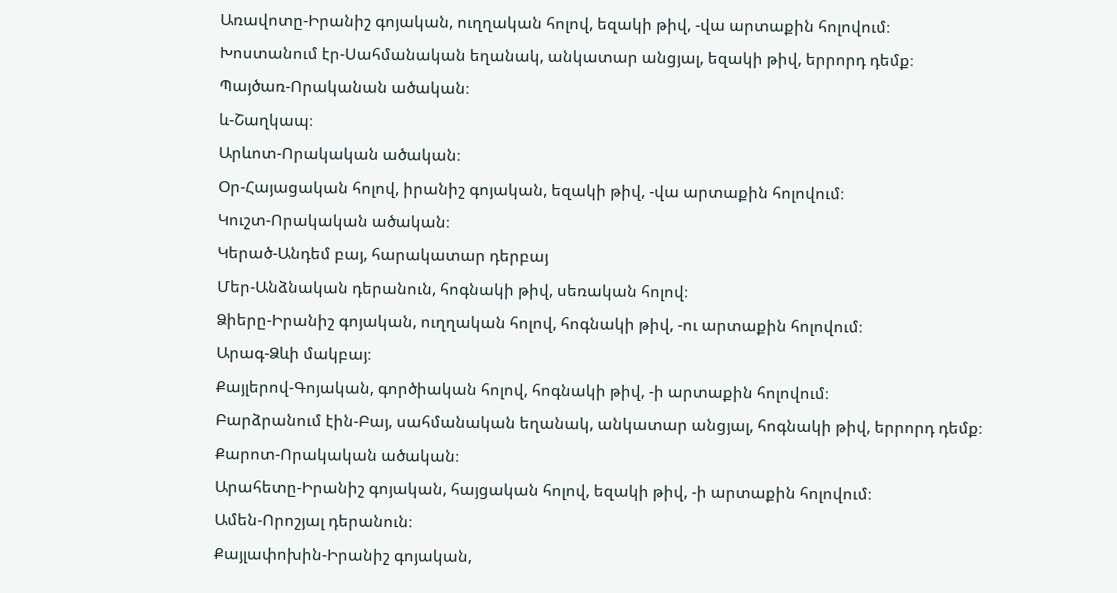Առավոտը-Իրանիշ գոյական, ուղղական հոլով, եզակի թիվ, -վա արտաքին հոլովում։
Խոստանում էր-Սահմանական եղանակ, անկատար անցյալ, եզակի թիվ, երրորդ դեմք։
Պայծառ-Որականան ածական։
և-Շաղկապ։
Արևոտ-Որակական ածական։
Օր-Հայացական հոլով, իրանիշ գոյական, եզակի թիվ, -վա արտաքին հոլովում։
Կուշտ-Որակական ածական։
Կերած-Անդեմ բայ, հարակատար դերբայ
Մեր-Անձնական դերանուն, հոգնակի թիվ, սեռական հոլով։
Ձիերը-Իրանիշ գոյական, ուղղական հոլով, հոգնակի թիվ, -ու արտաքին հոլովում։
Արագ-Ձևի մակբայ։
Քայլերով-Գոյական, գործիական հոլով, հոգնակի թիվ, -ի արտաքին հոլովում։
Բարձրանում էին-Բայ, սահմանական եղանակ, անկատար անցյալ, հոգնակի թիվ, երրորդ դեմք։
Քարոտ-Որակական ածական։
Արահետը-Իրանիշ գոյական, հայցական հոլով, եզակի թիվ, -ի արտաքին հոլովում։
Ամեն-Որոշյալ դերանուն։
Քայլափոխին-Իրանիշ գոյական,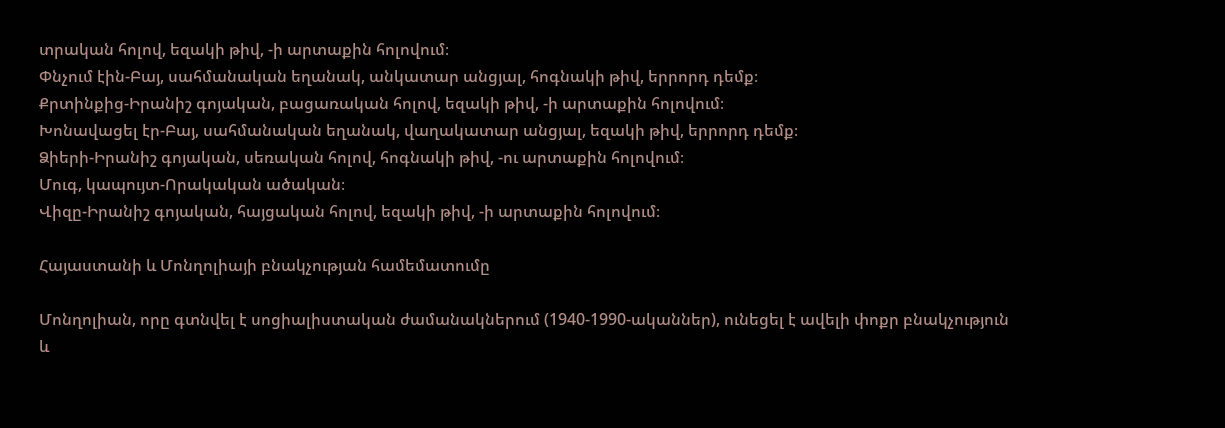տրական հոլով, եզակի թիվ, -ի արտաքին հոլովում։
Փնչում էին-Բայ, սահմանական եղանակ, անկատար անցյալ, հոգնակի թիվ, երրորդ դեմք։
Քրտինքից-Իրանիշ գոյական, բացառական հոլով, եզակի թիվ, -ի արտաքին հոլովում։
Խոնավացել էր-Բայ, սահմանական եղանակ, վաղակատար անցյալ, եզակի թիվ, երրորդ դեմք։
Ձիերի-Իրանիշ գոյական, սեռական հոլով, հոգնակի թիվ, -ու արտաքին հոլովում։
Մուգ, կապույտ-Որակական ածական։
Վիզը-Իրանիշ գոյական, հայցական հոլով, եզակի թիվ, -ի արտաքին հոլովում։

Հայաստանի և Մոնղոլիայի բնակչության համեմատումը

Մոնղոլիան, որը գտնվել է սոցիալիստական ժամանակներում (1940-1990-ականներ), ունեցել է ավելի փոքր բնակչություն և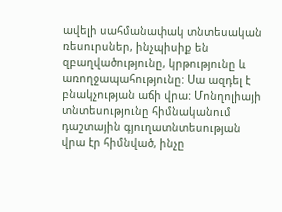ավելի սահմանափակ տնտեսական ռեսուրսներ, ինչպիսիք են զբաղվածությունը, կրթությունը և առողջապահությունը: Սա ազդել է բնակչության աճի վրա: Մոնղոլիայի տնտեսությունը հիմնականում դաշտային գյուղատնտեսության վրա էր հիմնված, ինչը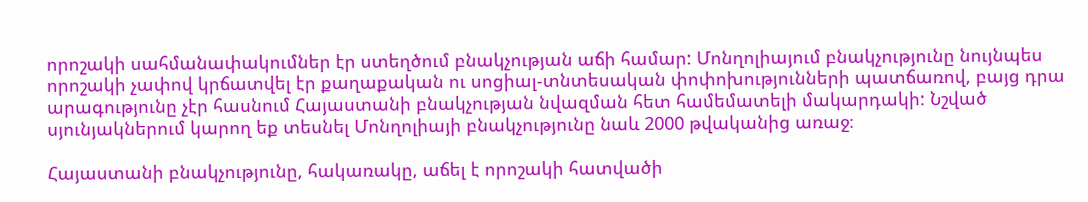որոշակի սահմանափակումներ էր ստեղծում բնակչության աճի համար: Մոնղոլիայում բնակչությունը նույնպես որոշակի չափով կրճատվել էր քաղաքական ու սոցիալ-տնտեսական փոփոխությունների պատճառով, բայց դրա արագությունը չէր հասնում Հայաստանի բնակչության նվազման հետ համեմատելի մակարդակի: Նշված սյունյակներում կարող եք տեսնել Մոնղոլիայի բնակչությունը նաև 2000 թվականից առաջ։

Հայաստանի բնակչությունը, հակառակը, աճել է որոշակի հատվածի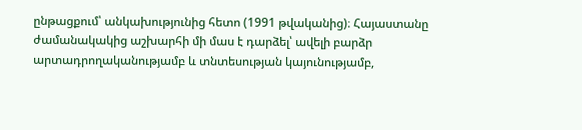ընթացքում՝ անկախությունից հետո (1991 թվականից)։ Հայաստանը ժամանակակից աշխարհի մի մաս է դարձել՝ ավելի բարձր արտադրողականությամբ և տնտեսության կայունությամբ,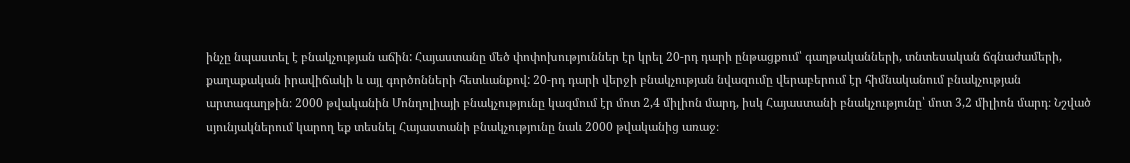ինչը նպաստել է բնակչության աճին: Հայաստանը մեծ փոփոխություններ էր կրել 20-րդ դարի ընթացքում՝ գաղթականների, տնտեսական ճգնաժամերի, քաղաքական իրավիճակի և այլ գործոնների հետևանքով: 20-րդ դարի վերջի բնակչության նվազումը վերաբերում էր հիմնականում բնակչության արտագաղթին։ 2000 թվականին Մոնղոլիայի բնակչությունը կազմում էր մոտ 2,4 միլիոն մարդ, իսկ Հայաստանի բնակչությունը՝ մոտ 3,2 միլիոն մարդ։ Նշված սյունյակներում կարող եք տեսնել Հայաստանի բնակչությունը նաև 2000 թվականից առաջ։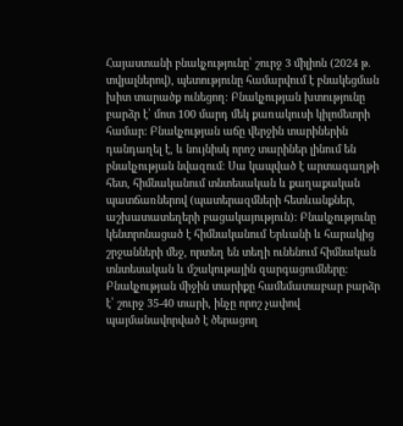Հայաստանի բնակչությունը՝ շուրջ 3 միլիոն (2024 թ. տվյալներով), պետությունը համարվում է բնակեցման խիտ տարածք ունեցող: Բնակչության խտությունը բարձր է՝ մոտ 100 մարդ մեկ քառակուսի կիլոմետրի համար: Բնակչության աճը վերջին տարիներին դանդաղել է, և նույնիսկ որոշ տարիներ լինում են բնակչության նվազում։ Սա կապված է արտագաղթի հետ, հիմնականում տնտեսական և քաղաքական պատճառներով (պատերազմների հետևանքներ, աշխատատեղերի բացակայություն): Բնակչությունը կենտրոնացած է հիմնականում Երևանի և հարակից շրջանների մեջ, որտեղ են տեղի ունենում հիմնական տնտեսական և մշակութային զարգացումները: Բնակչության միջին տարիքը համեմատաբար բարձր է՝ շուրջ 35-40 տարի, ինչը որոշ չափով պայմանավորված է ծերացող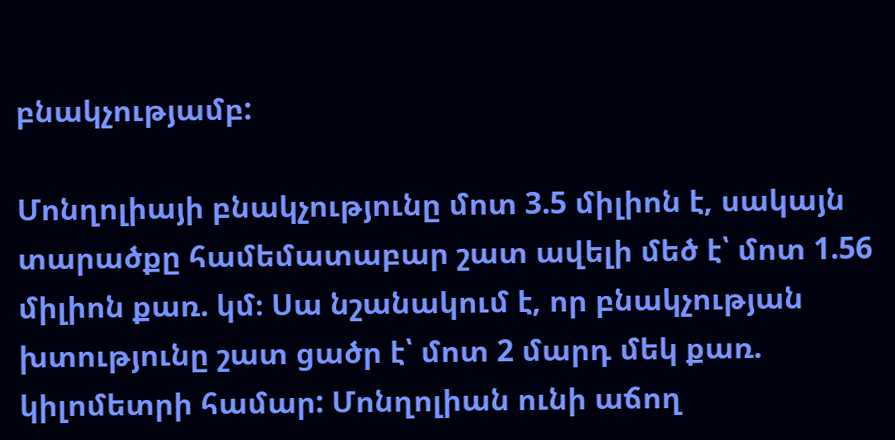բնակչությամբ:

Մոնղոլիայի բնակչությունը մոտ 3.5 միլիոն է, սակայն տարածքը համեմատաբար շատ ավելի մեծ է՝ մոտ 1.56 միլիոն քառ. կմ։ Սա նշանակում է, որ բնակչության խտությունը շատ ցածր է՝ մոտ 2 մարդ մեկ քառ. կիլոմետրի համար: Մոնղոլիան ունի աճող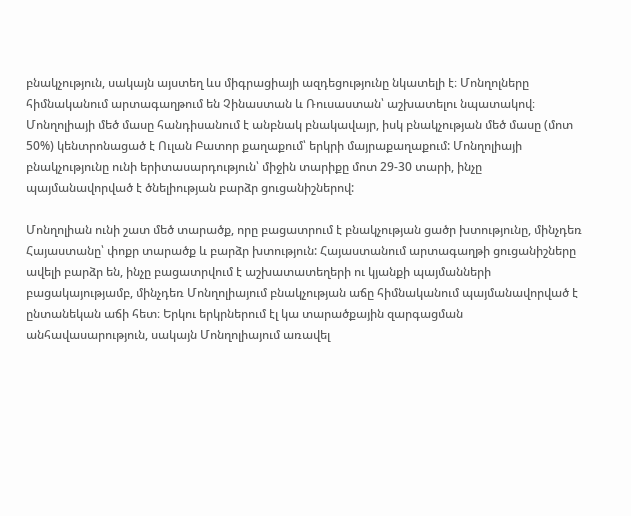բնակչություն, սակայն այստեղ ևս միգրացիայի ազդեցությունը նկատելի է։ Մոնղոլները հիմնականում արտագաղթում են Չինաստան և Ռուսաստան՝ աշխատելու նպատակով։ Մոնղոլիայի մեծ մասը հանդիսանում է անբնակ բնակավայր, իսկ բնակչության մեծ մասը (մոտ 50%) կենտրոնացած է Ուլան Բատոր քաղաքում՝ երկրի մայրաքաղաքում: Մոնղոլիայի բնակչությունը ունի երիտասարդություն՝ միջին տարիքը մոտ 29-30 տարի, ինչը պայմանավորված է ծնելիության բարձր ցուցանիշներով:

Մոնղոլիան ունի շատ մեծ տարածք, որը բացատրում է բնակչության ցածր խտությունը, մինչդեռ Հայաստանը՝ փոքր տարածք և բարձր խտություն: Հայաստանում արտագաղթի ցուցանիշները ավելի բարձր են, ինչը բացատրվում է աշխատատեղերի ու կյանքի պայմանների բացակայությամբ, մինչդեռ Մոնղոլիայում բնակչության աճը հիմնականում պայմանավորված է ընտանեկան աճի հետ։ Երկու երկրներում էլ կա տարածքային զարգացման անհավասարություն, սակայն Մոնղոլիայում առավել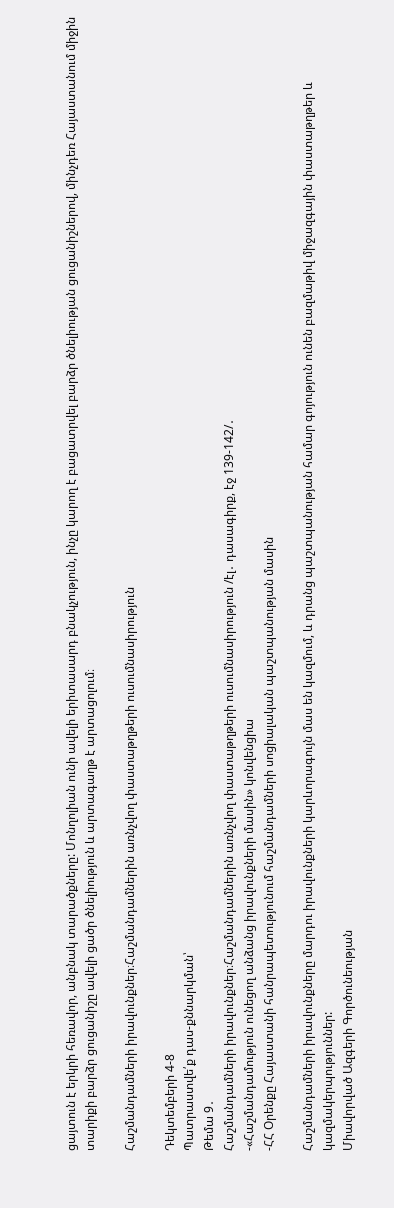ցայտուն է երկրի հեռավոր, անբնակ տարածքները: Մոնղոլիան ունի ավելի երիտասարդ բնակչություն, ինչը կարող է բացատրվել բարձր ծնելիության ցուցանիշներով, մինչդեռ Հայաստանում միջին տարիքի բարձր ցուցանիշը ավելի ցածր ծնելիություն և արտագաղթ է արտացոլում։

Հաշմանդամների իրավունքներ։Հաշմանդամներին առնչվող փաստաթղթերի ուսումնասիրություն

Դեկտեմբերի 4-8
Պատրաստվե՛ք դաս-քննարկման՝
Թեմա 9․
Հաշմանդամների իրավունքներ։Հաշմանդամներին առնչվող փաստաթղթերի ուսումնասիրություն /էլ․ դասագիրք, էջ 139-142/․
-«Հաշմանդամություն ունեցող անձանց իրավունքների մասին» կոնվենցիա
-ՀՀ Օրենքը Հայաստանի հանրապետությունում հաշմանդամների սոցիալական պաշտպանության մասին

Հաշմանդամների իրավունքները մարդու իրավունքների կարևորագույն մաս են կազմում, և դրանց պաշտպանության համար գոյություն ունեն բազմաթիվ միջազգային փաստաթղթեր և կազմակերպություններ:
Միավորված Ազգերի Գործունեության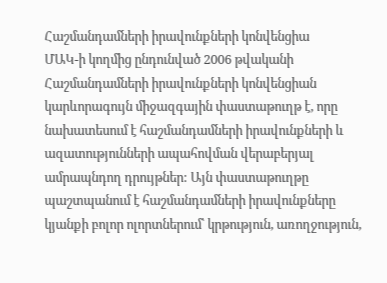Հաշմանդամների իրավունքների կոնվենցիա
ՄԱԿ-ի կողմից ընդունված 2006 թվականի Հաշմանդամների իրավունքների կոնվենցիան կարևորագույն միջազգային փաստաթուղթ է, որը նախատեսում է հաշմանդամների իրավունքների և ազատությունների ապահովման վերաբերյալ ամրապնդող դրույթներ: Այն փաստաթուղթը պաշտպանում է հաշմանդամների իրավունքները կյանքի բոլոր ոլորտներում՝ կրթություն, առողջություն,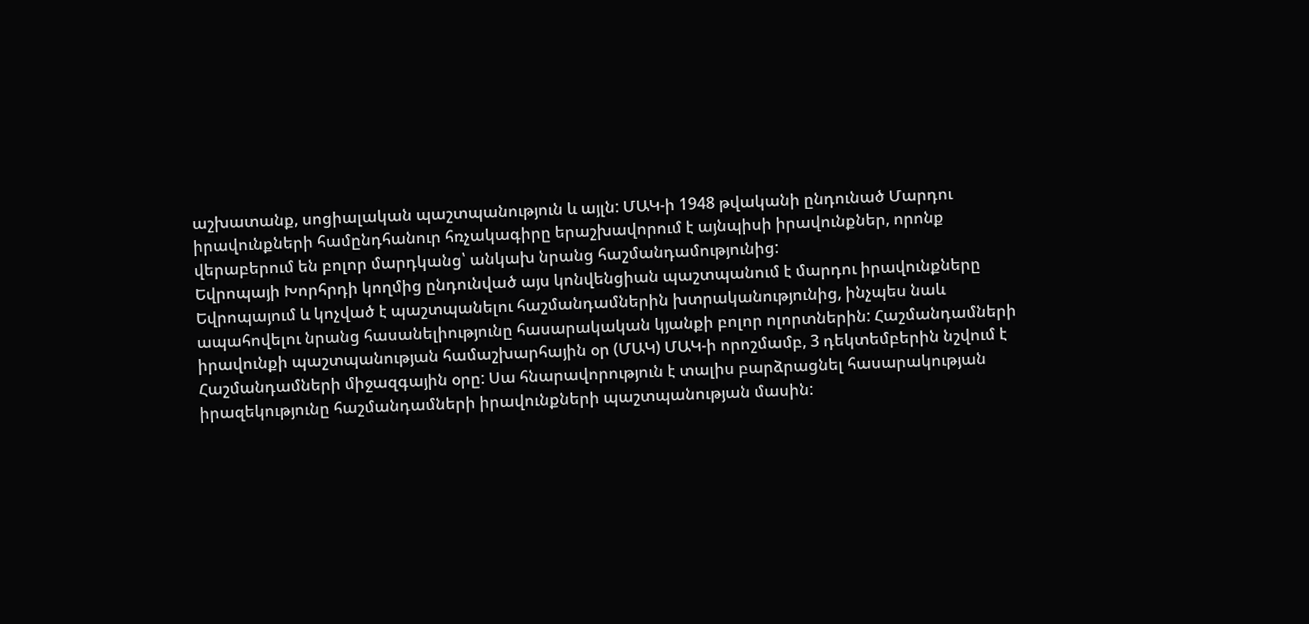աշխատանք, սոցիալական պաշտպանություն և այլն: ՄԱԿ-ի 1948 թվականի ընդունած Մարդու իրավունքների համընդհանուր հռչակագիրը երաշխավորում է այնպիսի իրավունքներ, որոնք վերաբերում են բոլոր մարդկանց՝ անկախ նրանց հաշմանդամությունից:
Եվրոպայի Խորհրդի կողմից ընդունված այս կոնվենցիան պաշտպանում է մարդու իրավունքները Եվրոպայում և կոչված է պաշտպանելու հաշմանդամներին խտրականությունից, ինչպես նաև ապահովելու նրանց հասանելիությունը հասարակական կյանքի բոլոր ոլորտներին: Հաշմանդամների իրավունքի պաշտպանության համաշխարհային օր (ՄԱԿ) ՄԱԿ-ի որոշմամբ, 3 դեկտեմբերին նշվում է Հաշմանդամների միջազգային օրը: Սա հնարավորություն է տալիս բարձրացնել հասարակության իրազեկությունը հաշմանդամների իրավունքների պաշտպանության մասին: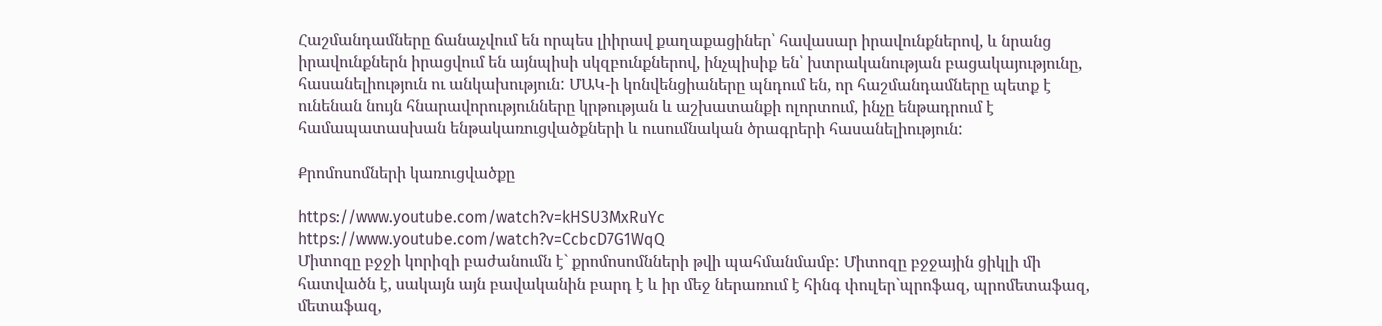Հաշմանդամները ճանաչվում են որպես լիիրավ քաղաքացիներ՝ հավասար իրավունքներով, և նրանց իրավունքներն իրացվում են այնպիսի սկզբունքներով, ինչպիսիք են՝ խտրականության բացակայությունը, հասանելիություն ու անկախություն: ՄԱԿ-ի կոնվենցիաները պնդում են, որ հաշմանդամները պետք է ունենան նույն հնարավորությունները կրթության և աշխատանքի ոլորտում, ինչը ենթադրում է համապատասխան ենթակառուցվածքների և ուսումնական ծրագրերի հասանելիություն:

Քրոմոսոմների կառուցվածքը

https://www.youtube.com/watch?v=kHSU3MxRuYc
https://www.youtube.com/watch?v=CcbcD7G1WqQ
Միտոզը բջջի կորիզի բաժանումն է` քրոմոսոմնների թվի պահմանմամբ: Միտոզը բջջային ցիկլի մի հատվածն է, սակայն այն բավականին բարդ է և իր մեջ ներառում է հինգ փուլեր`պրոֆազ, պրոմետաֆազ, մետաֆազ,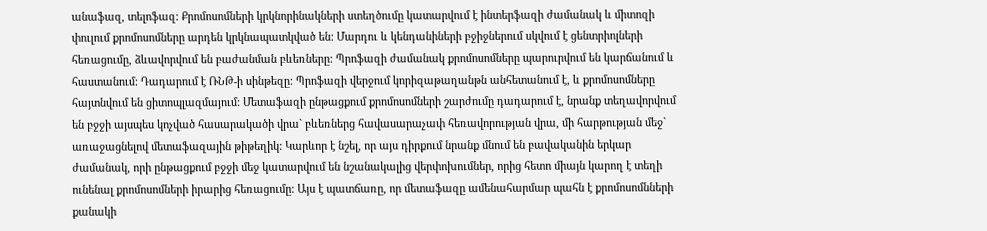անաֆազ, տելոֆազ: Քրոմոսոմների կրկնորինակների ստեղծումը կատարվում է ինտերֆազի ժամանակ և միտոզի փուլում քրոմոսոմները արդեն կրկնապատկված են: Մարդու և կենդանիների բջիջներում սկվում է ցենտրիոլների հեռացումը, ձևավորվում են բաժանման բևեռները: Պրոֆազի ժամանակ քրոմոսոմները պարուրվում են կարճանում և հաստանում: Դադարում է ՌՆԹ-ի սինթեզը: Պրոֆազի վերջում կորիզաթաղանթն անհետանում է, և քրոմոսոմները հայտնվում են ցիտոպլազմայում: Մետաֆազի ընթացքում քրոմոսոմների շարժումը դադարում է, նրանք տեղավորվում են բջջի այսպես կոչված հասարակածի վրա` բևեռներց հավասարաչափ հեռավորության վրա, մի հարթության մեջ` առաջացնելով մետաֆազային թիթեղիկ: Կարևոր է նշել, որ այս դիրքում նրանք մնում են բավականին երկար ժամանակ, որի ընթացքում բջջի մեջ կատարվում են նշանակալից վերփոխումներ, որից հետո միայն կարող է տեղի ունենալ քրոմոսոմների իրարից հեռացումը: Այս է պատճառը, որ մետաֆազը ամենահարմար պահն է քրոմոսոմնների քանակի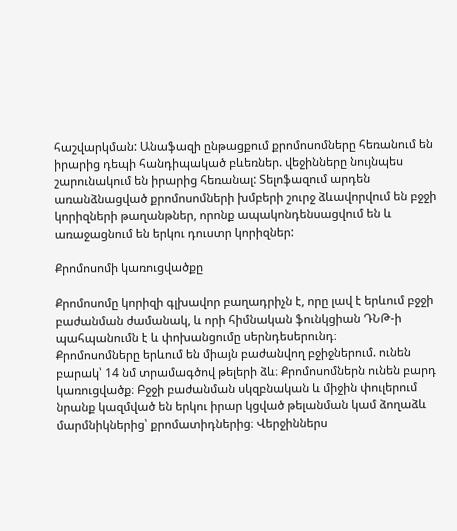հաշվարկման: Անաֆազի ընթացքում քրոմոսոմները հեռանում են իրարից դեպի հանդիպակած բևեռներ. վեջինները նույնպես շարունակում են իրարից հեռանալ: Տելոֆազում արդեն առանձնացված քրոմոսոմների խմբերի շուրջ ձևավորվում են բջջի կորիզների թաղանթներ, որոնք ապակոնդենսացվում են և առաջացնում են երկու դուստր կորիզներ:

Քրոմոսոմի կառուցվածքը

Քրոմոսոմը կորիզի գլխավոր բաղադրիչն է, որը լավ է երևում բջջի բաժանման ժամանակ, և որի հիմնական ֆունկցիան ԴՆԹ-ի պահպանումն է և փոխանցումը սերնդեսերունդ։
Քրոմոսոմները երևում են միայն բաժանվող բջիջներում. ունեն բարակ՝ 14 նմ տրամագծով թելերի ձև։ Քրոմոսոմներն ունեն բարդ կառուցվածք։ Բջջի բաժանման սկզբնական և միջին փուլերում նրանք կազմված են երկու իրար կցված թելանման կամ ձողաձև մարմնիկներից՝ քրոմատիդներից։ Վերջիններս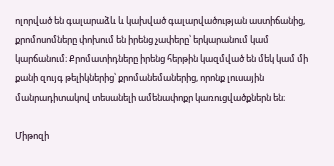ոլորված են գալարաձև և կախված գալարվածության աստիճանից, քրոմոսոմները փոխում են իրենց չափերը՝ երկարանում կամ կարճանում։ Քրոմատիդները իրենց հերթին կազմված են մեկ կամ մի քանի զույգ թելիկներից՝ քրոմանեմաներից, որոնք լուսային մանրադիտակով տեսանելի ամենափոքր կառուցվածքներն են։

Միթոզի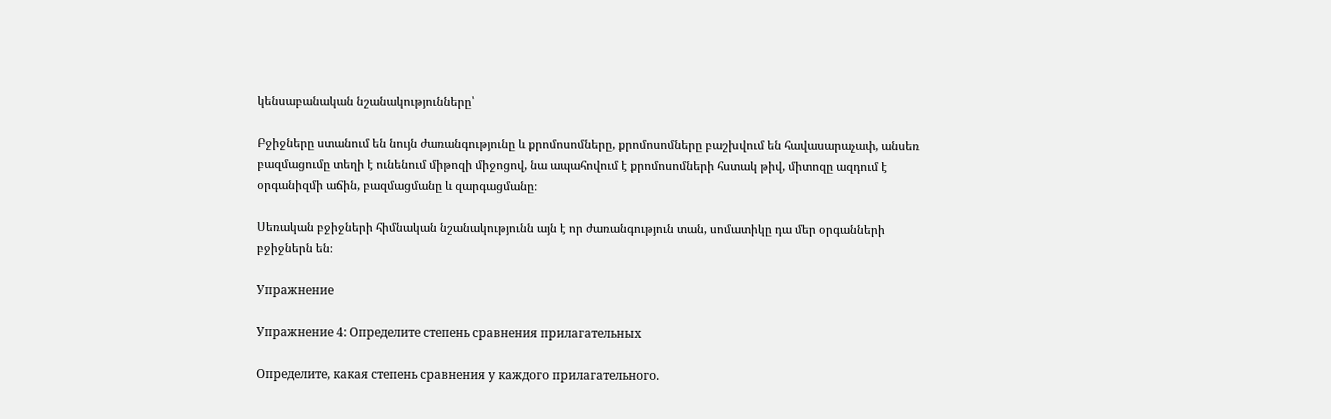կենսաբանական նշանակությունները՝

Բջիջները ստանում են նույն ժառանգությունը և քրոմոսոմները, քրոմոսոմները բաշխվում են հավասարաչափ, անսեռ բազմացումը տեղի է ունենում միթոզի միջոցով, նա ապահովում է քրոմոսոմների հստակ թիվ, միտոզը ազդում է օրգանիզմի աճին, բազմացմանը և զարգացմանը։

Սեռական բջիջների հիմնական նշանակությունն այն է որ ժառանգություն տան, սոմատիկը դա մեր օրգանների բջիջներն են։

Упражнение

Упражнение 4: Определите степень сравнения прилагательных

Определите, какая степень сравнения у каждого прилагательного.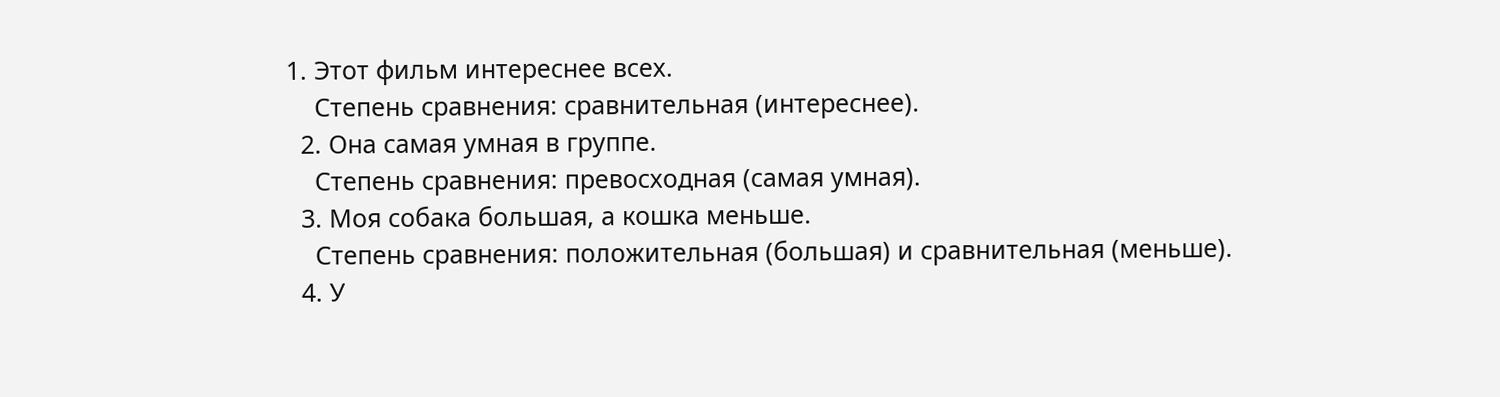1. Этот фильм интереснее всех.
    Степень сравнения: сравнительная (интереснее).
  2. Она самая умная в группе.
    Степень сравнения: превосходная (самая умная).
  3. Моя собака большая, а кошка меньше.
    Степень сравнения: положительная (большая) и сравнительная (меньше).
  4. У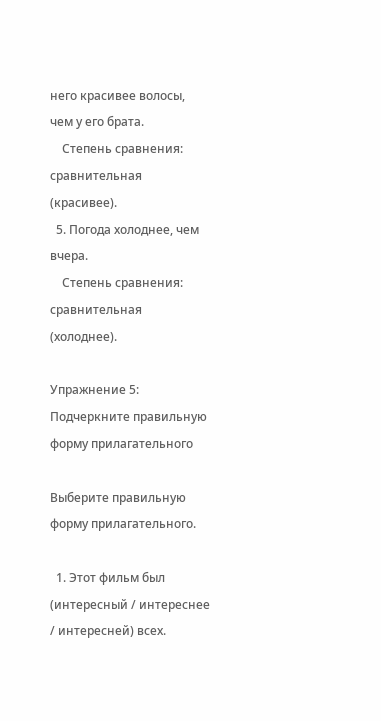него красивее волосы, чем у его брата.
    Степень сравнения: сравнительная (красивее).
  5. Погода холоднее, чем вчера.
    Степень сравнения: сравнительная (холоднее).

Упражнение 5: Подчеркните правильную форму прилагательного

Выберите правильную форму прилагательного.

  1. Этот фильм был (интересный / интереснее / интересней) всех.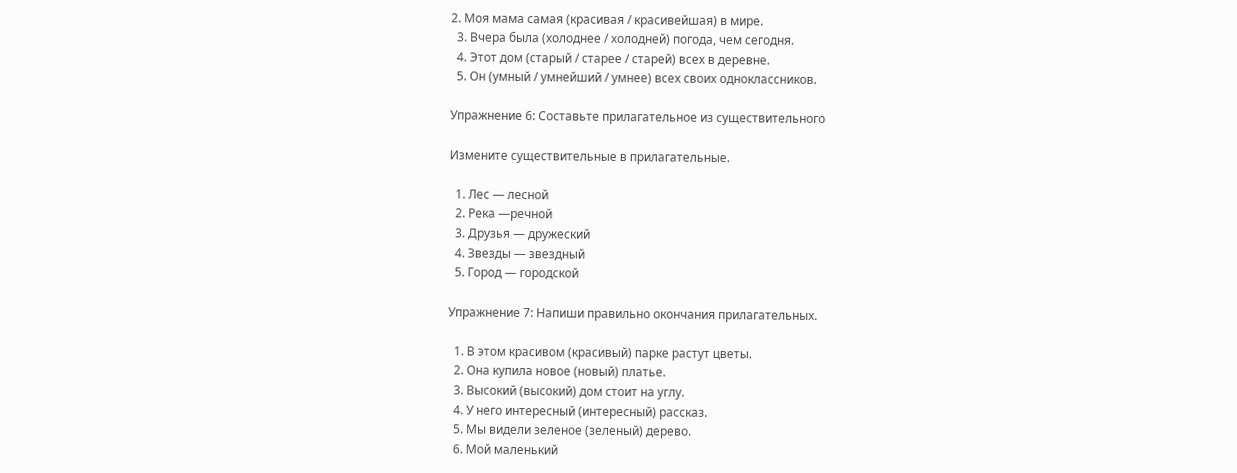2. Моя мама самая (красивая / красивейшая) в мире.
  3. Вчера была (холоднее / холодней) погода, чем сегодня.
  4. Этот дом (старый / старее / старей) всех в деревне.
  5. Он (умный / умнейший / умнее) всех своих одноклассников.

Упражнение 6: Составьте прилагательное из существительного

Измените существительные в прилагательные.

  1. Лес — лесной
  2. Река —речной
  3. Друзья — дружеский
  4. Звезды — звездный
  5. Город — городской

Упражнение 7: Напиши правильно окончания прилагательных.

  1. В этом красивом (красивый) парке растут цветы.
  2. Она купила новое (новый) платье.
  3. Высокий (высокий) дом стоит на углу.
  4. У него интересный (интересный) рассказ.
  5. Мы видели зеленое (зеленый) дерево.
  6. Мой маленький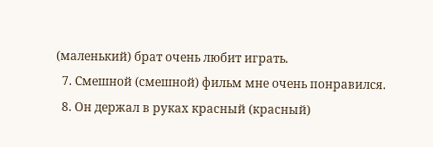(маленький) брат очень любит играть.
  7. Смешной (смешной) фильм мне очень понравился.
  8. Он держал в руках красный (красный)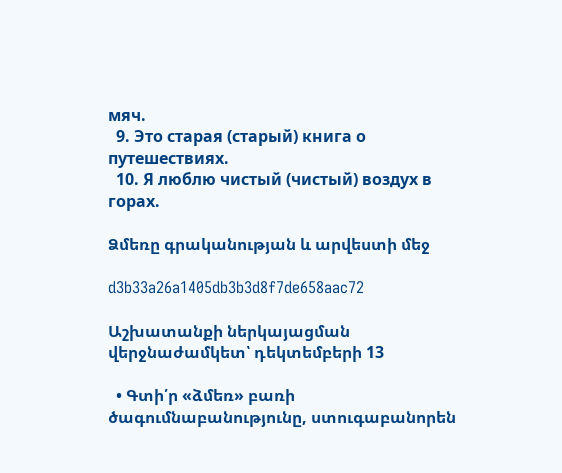мяч.
  9. Это старая (старый) книга о путешествиях.
  10. Я люблю чистый (чистый) воздух в горах.

Ձմեռը գրականության և արվեստի մեջ

d3b33a26a1405db3b3d8f7de658aac72

Աշխատանքի ներկայացման վերջնաժամկետ՝ դեկտեմբերի 13

  • Գտի՛ր «ձմեռ» բառի ծագումնաբանությունը, ստուգաբանորեն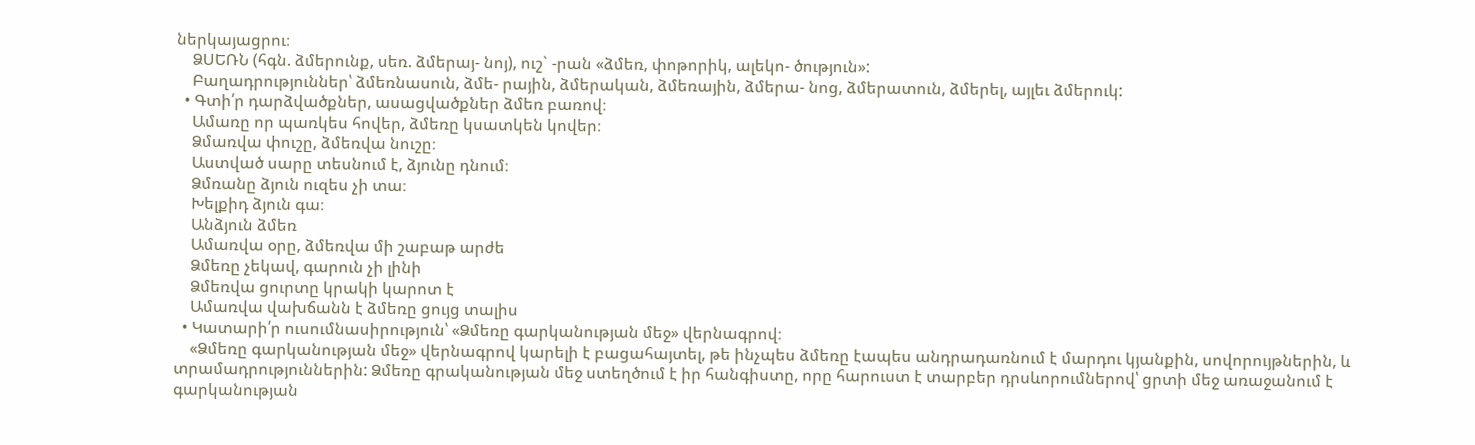ներկայացրու։
    ՁՍԵՌՆ (հգն. ձմերունք, սեռ. ձմերայ- նոյ), ուշ` -րան «ձմեռ, փոթորիկ, ալեկո- ծություն»:
    Բաղադրություններ՝ ձմեռնասուն, ձմե- րային, ձմերական, ձմեռային, ձմերա- նոց, ձմերատուն, ձմերել, այլեւ ձմերուկ:
  • Գտի՛ր դարձվածքներ, ասացվածքներ ձմեռ բառով։
    Ամառը որ պառկես հովեր, ձմեռը կսատկեն կովեր։
    Ձմառվա փուշը, ձմեռվա նուշը։
    Աստված սարը տեսնում է, ձյունը դնում։
    Ձմռանը ձյուն ուզես չի տա։
    Խելքիդ ձյուն գա։
    Անձյուն ձմեռ
    Ամառվա օրը, ձմեռվա մի շաբաթ արժե
    Ձմեռը չեկավ, գարուն չի լինի
    Ձմեռվա ցուրտը կրակի կարոտ է
    Ամառվա վախճանն է ձմեռը ցույց տալիս
  • Կատարի՛ր ուսումնասիրություն՝ «Ձմեռը գարկանության մեջ» վերնագրով։
    «Ձմեռը գարկանության մեջ» վերնագրով կարելի է բացահայտել, թե ինչպես ձմեռը էապես անդրադառնում է մարդու կյանքին, սովորույթներին, և տրամադրություններին: Ձմեռը գրականության մեջ ստեղծում է իր հանգիստը, որը հարուստ է տարբեր դրսևորումներով՝ ցրտի մեջ առաջանում է գարկանության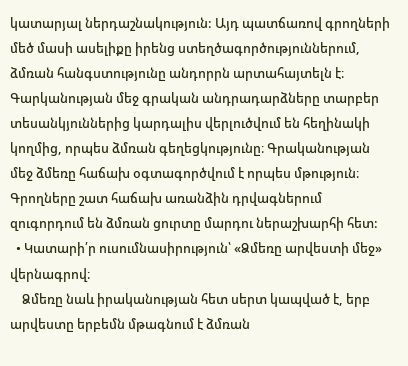կատարյալ ներդաշնակություն: Այդ պատճառով գրողների մեծ մասի ասելիքը իրենց ստեղծագործություններում, ձմռան հանգստությունը անդորրն արտահայտելն է։ Գարկանության մեջ գրական անդրադարձները տարբեր տեսանկյուններից կարդալիս վերլուծվում են հեղինակի կողմից, որպես ձմռան գեղեցկությունը։ Գրականության մեջ ձմեռը հաճախ օգտագործվում է որպես մթություն։ Գրողները շատ հաճախ առանձին դրվագներում զուգորդում են ձմռան ցուրտը մարդու ներաշխարհի հետ:
  • Կատարի՛ր ուսումնասիրություն՝ «Ձմեռը արվեստի մեջ» վերնագրով։
    Ձմեռը նաև իրականության հետ սերտ կապված է, երբ արվեստը երբեմն մթագնում է ձմռան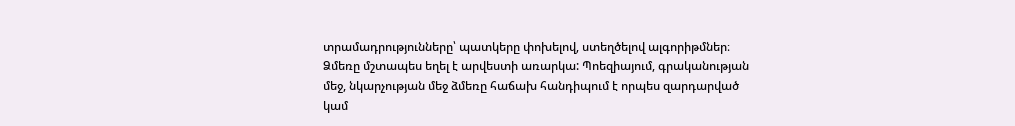տրամադրությունները՝ պատկերը փոխելով, ստեղծելով ալգորիթմներ։ Ձմեռը մշտապես եղել է արվեստի առարկա: Պոեզիայում, գրականության մեջ, նկարչության մեջ ձմեռը հաճախ հանդիպում է որպես զարդարված կամ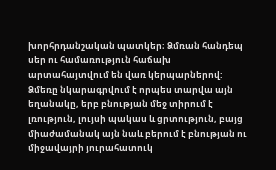խորհրդանշական պատկեր։ Ձմռան հանդեպ սեր ու համառություն հաճախ արտահայտվում են վառ կերպարներով: Ձմեռը նկարագրվում է որպես տարվա այն եղանակը, երբ բնության մեջ տիրում է լռություն, լույսի պակաս և ցրտություն, բայց միաժամանակ այն նաև բերում է բնության ու միջավայրի յուրահատուկ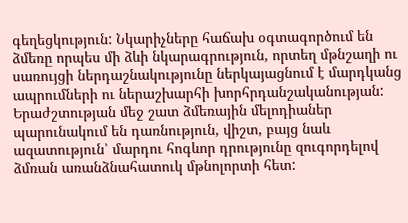գեղեցկություն: Նկարիչները հաճախ օգտագործում են ձմեռը որպես մի ձևի նկարագրություն, որտեղ մթնշաղի ու սառույցի ներդաշնակությունը ներկայացնում է մարդկանց ապրումների ու ներաշխարհի խորհրդանշականության: Երաժշտության մեջ շատ ձմեռային մելոդիաներ պարունակում են դառնություն, վիշտ, բայց նաև ազատություն՝ մարդու հոգևոր դրությունը զուգորդելով ձմռան առանձնահատուկ մթնոլորտի հետ: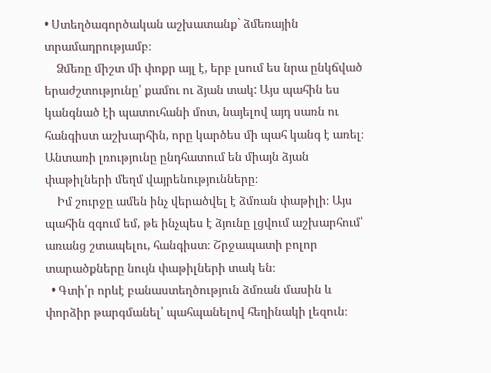• Ստեղծագործական աշխատանք` ձմեռային տրամադրությամբ։
    Ձմեռը միշտ մի փոքր այլ է, երբ լսում ես նրա ընկճված երաժշտությունը՝ քամու ու ձյան տակ: Այս պահին ես կանգնած էի պատուհանի մոտ, նայելով այդ սառն ու հանգիստ աշխարհին, որը կարծես մի պահ կանգ է առել։ Անտառի լռությունը ընդհատում են միայն ձյան փաթիլների մեղմ վայրենությունները։
    Իմ շուրջը ամեն ինչ վերածվել է ձմռան փաթիլի։ Այս պահին զգում եմ, թե ինչպես է ձյունը լցվում աշխարհում՝ առանց շտապելու, հանգիստ։ Շրջապատի բոլոր տարածքները նույն փաթիլների տակ են։
  • Գտի՛ր որևէ բանաստեղծություն ձմռան մասին և փորձիր թարգմանել՝ պահպանելով հեղինակի լեզուն։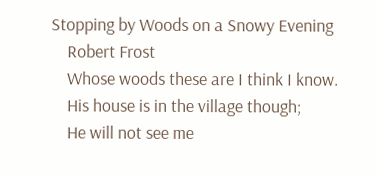Stopping by Woods on a Snowy Evening
    Robert Frost
    Whose woods these are I think I know.
    His house is in the village though;
    He will not see me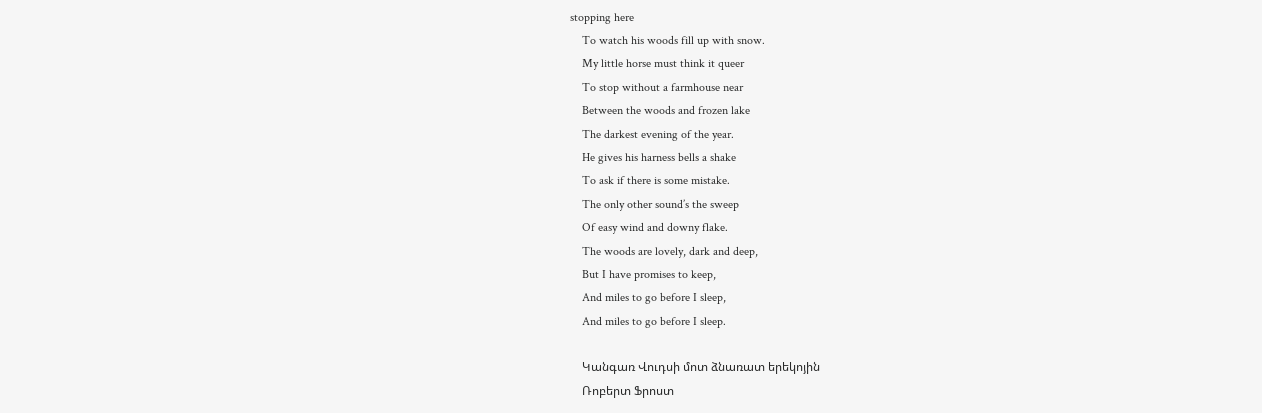stopping here
    To watch his woods fill up with snow.
    My little horse must think it queer
    To stop without a farmhouse near
    Between the woods and frozen lake
    The darkest evening of the year.
    He gives his harness bells a shake
    To ask if there is some mistake.
    The only other sound’s the sweep
    Of easy wind and downy flake.
    The woods are lovely, dark and deep,
    But I have promises to keep,
    And miles to go before I sleep,
    And miles to go before I sleep.

    Կանգառ Վուդսի մոտ ձնառատ երեկոյին
    Ռոբերտ Ֆրոստ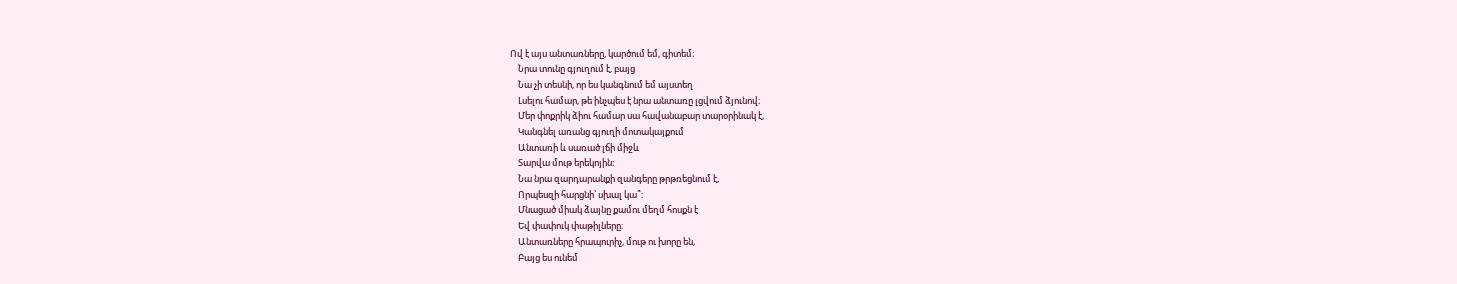Ով է այս անտառները, կարծում եմ, գիտեմ։
    Նրա տունը գյուղում է, բայց
    Նա չի տեսնի, որ ես կանգնում եմ այստեղ
    Լսելու համար, թե ինչպես է նրա անտառը լցվում ձյունով։
    Մեր փոքրիկ ձիու համար սա հավանաբար տարօրինակ է,
    Կանգնել առանց գյուղի մոտակայքում
    Անտառի և սառած լճի միջև
    Տարվա մութ երեկոյին։
    Նա նրա զարդարանքի զանգերը թրթռեցնում է,
    Որպեսզի հարցնի՝ սխալ կա՞։
    Մնացած միակ ձայնը քամու մեղմ հոսքն է
    Եվ փափուկ փաթիլները։
    Անտառները հրապուրիչ, մութ ու խորը են,
    Բայց ես ունեմ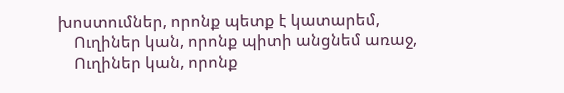խոստումներ, որոնք պետք է կատարեմ,
    Ուղիներ կան, որոնք պիտի անցնեմ առաջ,
    Ուղիներ կան, որոնք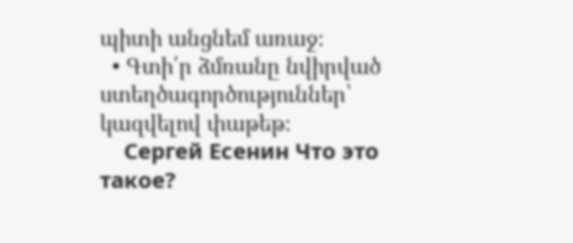պիտի անցնեմ առաջ։
  • Գտի՛ր ձմռանը նվիրված ստեղծագործություններ՝ կազվելով փաթեթ։
    Сергей Есенин Что это такое?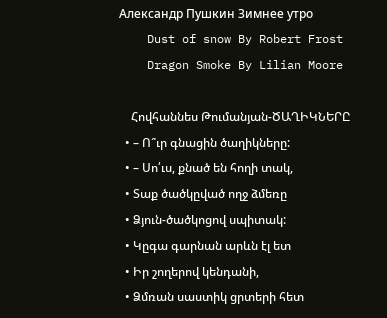Александр Пушкин Зимнее утро
    Dust of snow By Robert Frost
    Dragon Smoke By Lilian Moore

    Հովհաննես Թումանյան-ԾԱՂԻԿՆԵՐԸ
  • – Ո՞ւր գնացին ծաղիկները:
  • – Սո՛ւս, քնած են հողի տակ,
  • Տաք ծածկըված ողջ ձմեռը
  • Ձյուն-ծածկոցով սպիտակ:
  • Կըգա գարնան արևն էլ ետ
  • Իր շողերով կենդանի,
  • Ձմռան սաստիկ ցրտերի հետ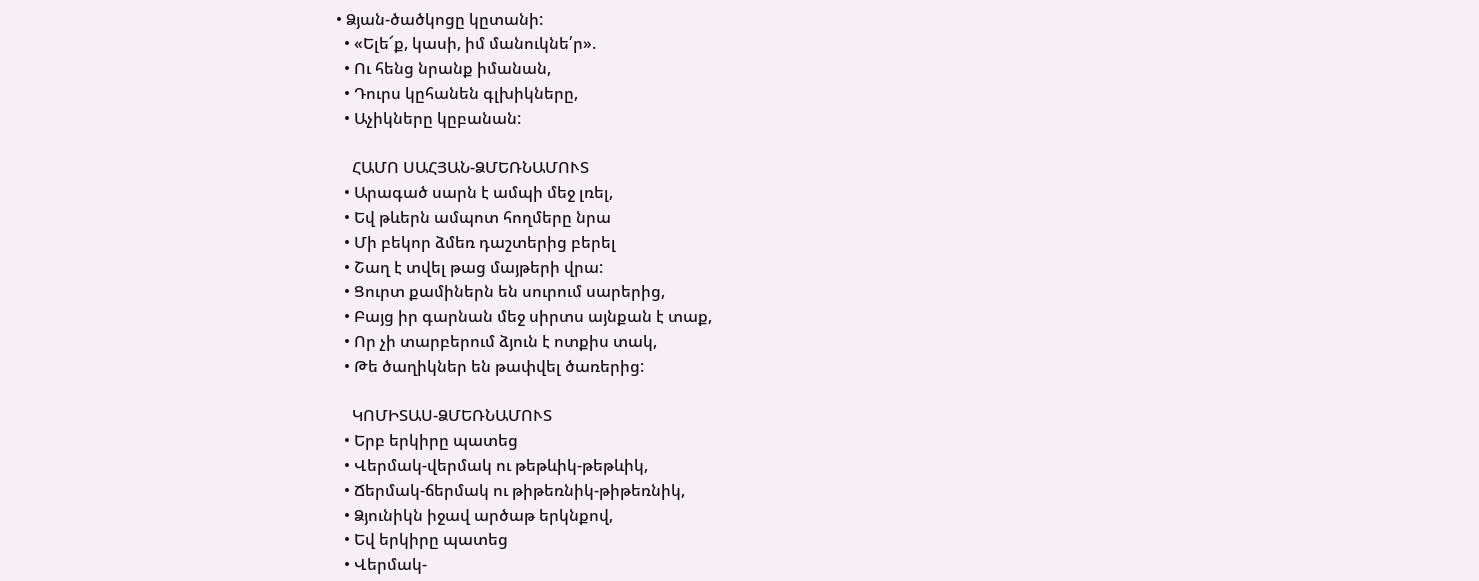• Ձյան-ծածկոցը կըտանի:
  • «Ելե՜ք, կասի, իմ մանուկնե՛ր».
  • Ու հենց նրանք իմանան,
  • Դուրս կըհանեն գլխիկները,
  • Աչիկները կըբանան:

    ՀԱՄՈ ՍԱՀՅԱՆ-ՁՄԵՌՆԱՄՈՒՏ
  • Արագած սարն է ամպի մեջ լռել,
  • Եվ թևերն ամպոտ հողմերը նրա
  • Մի բեկոր ձմեռ դաշտերից բերել
  • Շաղ է տվել թաց մայթերի վրա:
  • Ցուրտ քամիներն են սուրում սարերից,
  • Բայց իր գարնան մեջ սիրտս այնքան է տաք,
  • Որ չի տարբերում ձյուն է ոտքիս տակ,
  • Թե ծաղիկներ են թափվել ծառերից:

    ԿՈՄԻՏԱՍ-ՁՄԵՌՆԱՄՈՒՏ
  • Երբ երկիրը պատեց
  • Վերմակ-վերմակ ու թեթևիկ-թեթևիկ,
  • Ճերմակ-ճերմակ ու թիթեռնիկ-թիթեռնիկ,
  • Ձյունիկն իջավ արծաթ երկնքով,
  • Եվ երկիրը պատեց
  • Վերմակ-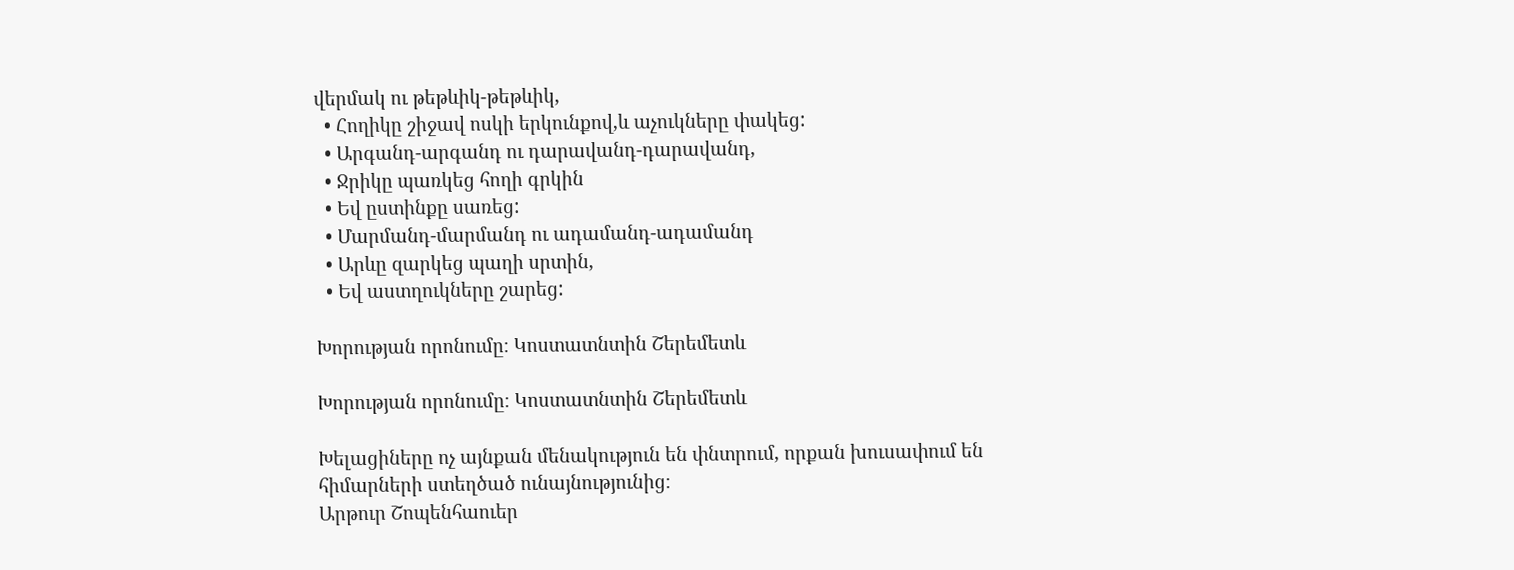վերմակ ու թեթևիկ-թեթևիկ,
  • Հողիկը շիջավ ոսկի երկունքով,և աչուկները փակեց:
  • Արգանդ-արգանդ ու դարավանդ-դարավանդ,
  • Ջրիկը պառկեց հողի գրկին
  • Եվ ըստինքը սառեց:
  • Մարմանդ-մարմանդ ու ադամանդ-ադամանդ
  • Արևը զարկեց պաղի սրտին,
  • Եվ աստղուկները շարեց:

Խորության որոնումը։ Կոստատնտին Շերեմետև

Խորության որոնումը։ Կոստատնտին Շերեմետև

Խելացիները ոչ այնքան մենակություն են փնտրում, որքան խուսափում են հիմարների ստեղծած ունայնությունից։
Արթուր Շոպենհաուեր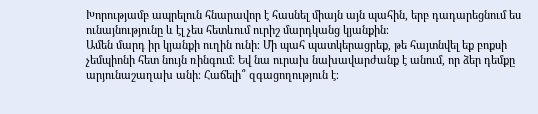Խորությամբ ապրելուն հնարավոր է հասնել միայն այն պահին, երբ դադարեցնում ես ունայնությունը և էլ չես հետևում ուրիշ մարդկանց կյանքին։
Ամեն մարդ իր կյանքի ուղին ունի։ Մի պահ պատկերացրեք, թե հայտնվել եք բոքսի չեմպիոնի հետ նույն ռինգում։ Եվ նա ուրախ նախավարժանք է անում, որ ձեր դեմքը արյունաշաղախ անի։ Հաճելի՞ զգացողություն է։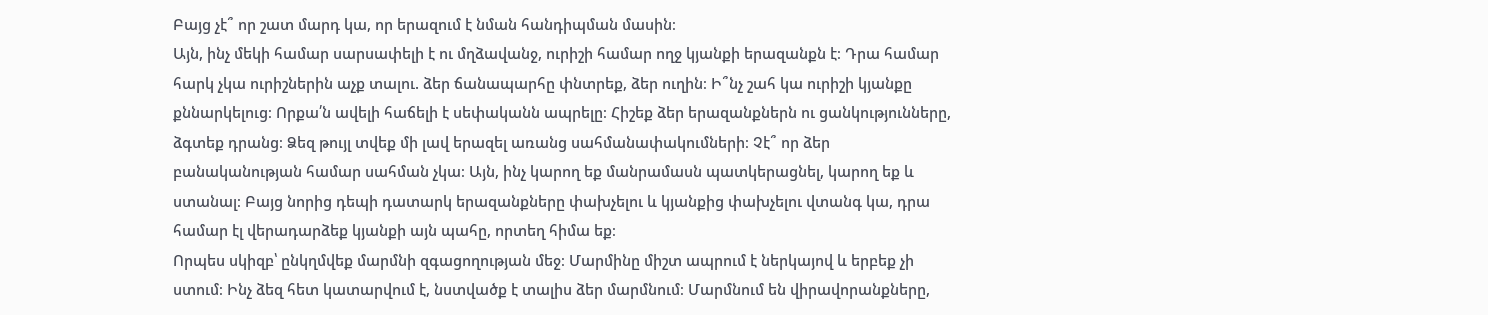Բայց չէ՞ որ շատ մարդ կա, որ երազում է նման հանդիպման մասին։
Այն, ինչ մեկի համար սարսափելի է ու մղձավանջ, ուրիշի համար ողջ կյանքի երազանքն է։ Դրա համար հարկ չկա ուրիշներին աչք տալու. ձեր ճանապարհը փնտրեք, ձեր ուղին։ Ի՞նչ շահ կա ուրիշի կյանքը քննարկելուց։ Որքա՛ն ավելի հաճելի է սեփականն ապրելը։ Հիշեք ձեր երազանքներն ու ցանկությունները, ձգտեք դրանց։ Ձեզ թույլ տվեք մի լավ երազել առանց սահմանափակումների։ Չէ՞ որ ձեր բանականության համար սահման չկա։ Այն, ինչ կարող եք մանրամասն պատկերացնել, կարող եք և ստանալ։ Բայց նորից դեպի դատարկ երազանքները փախչելու և կյանքից փախչելու վտանգ կա, դրա համար էլ վերադարձեք կյանքի այն պահը, որտեղ հիմա եք։
Որպես սկիզբ՝ ընկղմվեք մարմնի զգացողության մեջ։ Մարմինը միշտ ապրում է ներկայով և երբեք չի ստում։ Ինչ ձեզ հետ կատարվում է, նստվածք է տալիս ձեր մարմնում։ Մարմնում են վիրավորանքները,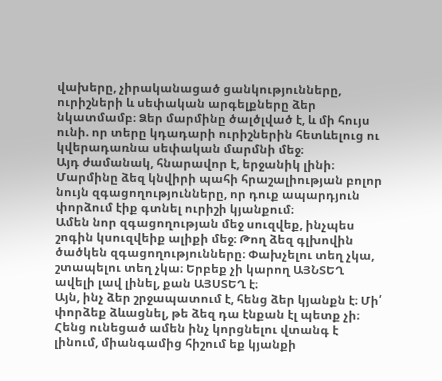վախերը, չիրականացած ցանկությունները, ուրիշների և սեփական արգելքները ձեր նկատմամբ։ Ձեր մարմինը ծալծլված է, և մի հույս ունի. որ տերը կդադարի ուրիշներին հետևելուց ու կվերադառնա սեփական մարմնի մեջ։
Այդ ժամանակ, հնարավոր է, երջանիկ լինի։ Մարմինը ձեզ կնվիրի պահի հրաշալիության բոլոր նույն զգացողությունները, որ դուք ապարդյուն փորձում էիք գտնել ուրիշի կյանքում։
Ամեն նոր զգացողության մեջ սուզվեք, ինչպես շոգին կսուզվեիք ալիքի մեջ։ Թող ձեզ գլխովին ծածկեն զգացողությունները։ Փախչելու տեղ չկա, շտապելու տեղ չկա։ Երբեք չի կարող ԱՅՆՏԵՂ ավելի լավ լինել, քան ԱՅՍՏԵՂ է։
Այն, ինչ ձեր շրջապատում է, հենց ձեր կյանքն է։ Մի՛ փորձեք ձևացնել, թե ձեզ դա էնքան էլ պետք չի։ Հենց ունեցած ամեն ինչ կորցնելու վտանգ է լինում, միանգամից հիշում եք կյանքի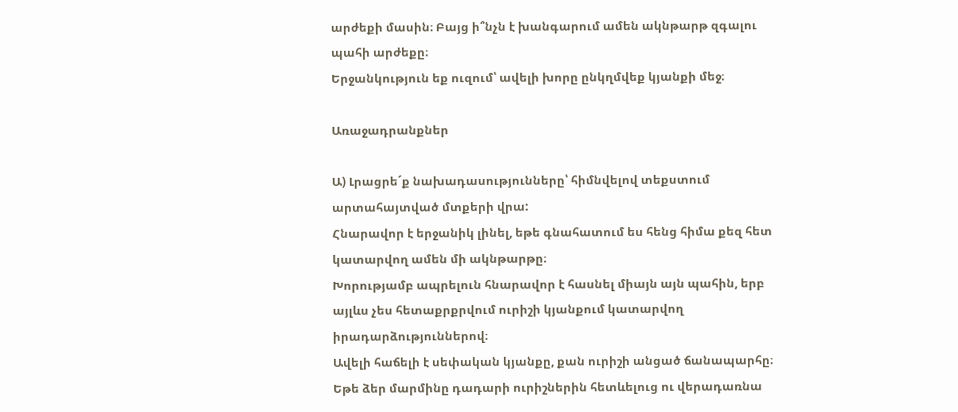արժեքի մասին։ Բայց ի՞նչն է խանգարում ամեն ակնթարթ զգալու պահի արժեքը։
Երջանկություն եք ուզում՝ ավելի խորը ընկղմվեք կյանքի մեջ։

Առաջադրանքներ

Ա) Լրացրե´ք նախադասությունները՝ հիմնվելով տեքստում արտահայտված մտքերի վրա:
Հնարավոր է երջանիկ լինել, եթե գնահատում ես հենց հիմա քեզ հետ կատարվող ամեն մի ակնթարթը։
Խորությամբ ապրելուն հնարավոր է հասնել միայն այն պահին, երբ այլևս չես հետաքրքրվում ուրիշի կյանքում կատարվող իրադարձություններով։
Ավելի հաճելի է սեփական կյանքը, քան ուրիշի անցած ճանապարհը։
Եթե ձեր մարմինը դադարի ուրիշներին հետևելուց ու վերադառնա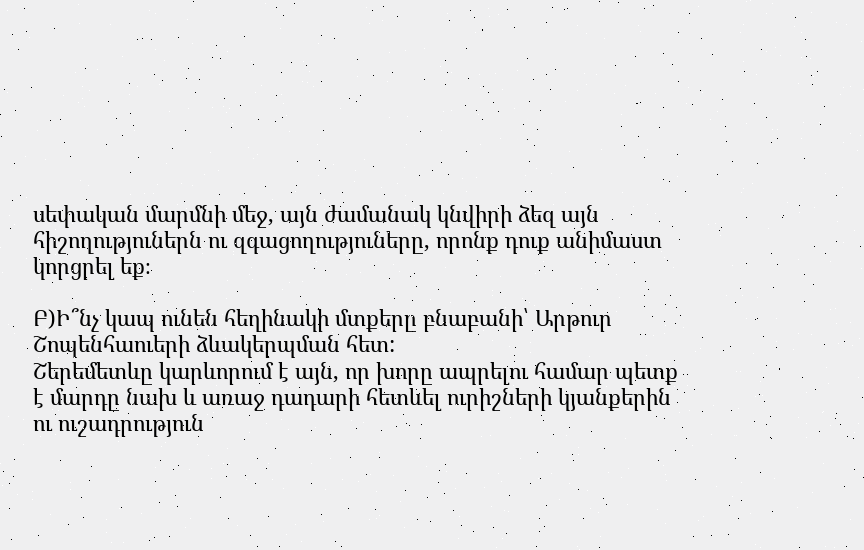սեփական մարմնի մեջ, այն ժամանակ կնվիրի ձեզ այն հիշողություներն ու զգացողություները, որոնք դուք անիմաստ կորցրել եք։

Բ)Ի՞նչ կապ ունեն հեղինակի մտքերը բնաբանի՝ Արթուր Շոպենհաուերի ձևակերպման հետ:
Շերեմետևը կարևորում է այն, որ խորը ապրելու համար պետք է մարդը նախ և առաջ դադարի հետևել ուրիշների կյանքերին ու ուշադրություն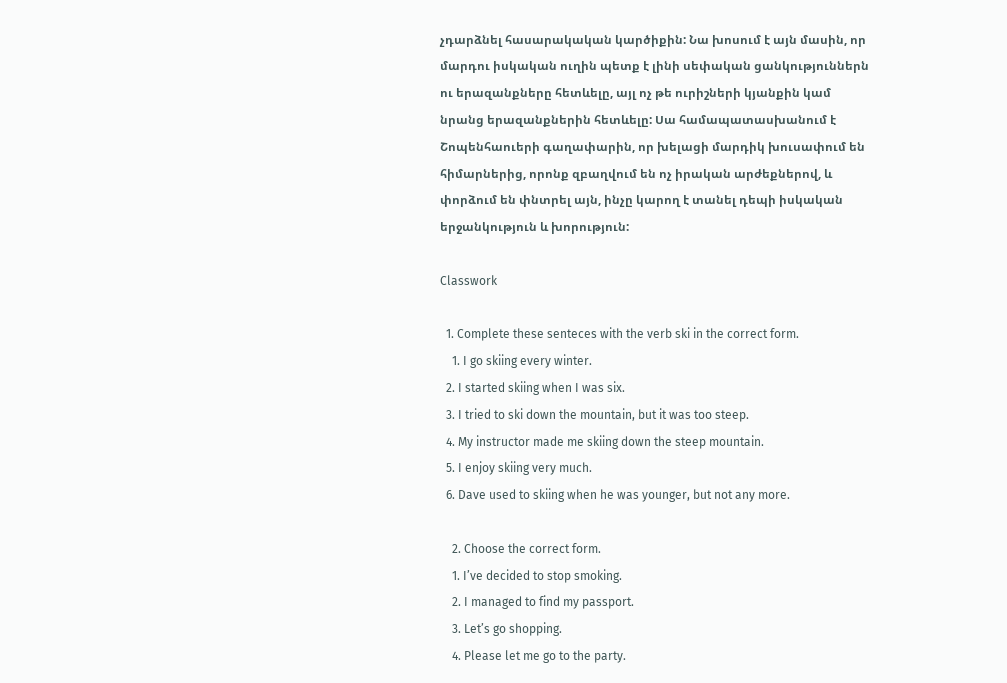չդարձնել հասարակական կարծիքին: Նա խոսում է այն մասին, որ մարդու իսկական ուղին պետք է լինի սեփական ցանկություններն ու երազանքները հետևելը, այլ ոչ թե ուրիշների կյանքին կամ նրանց երազանքներին հետևելը: Սա համապատասխանում է Շոպենհաուերի գաղափարին, որ խելացի մարդիկ խուսափում են հիմարներից, որոնք զբաղվում են ոչ իրական արժեքներով, և փորձում են փնտրել այն, ինչը կարող է տանել դեպի իսկական երջանկություն և խորություն:

Classwork

  1. Complete these senteces with the verb ski in the correct form.
    1. I go skiing every winter.
  2. I started skiing when I was six.
  3. I tried to ski down the mountain, but it was too steep.
  4. My instructor made me skiing down the steep mountain.
  5. I enjoy skiing very much.
  6. Dave used to skiing when he was younger, but not any more.

    2. Choose the correct form.
    1. I’ve decided to stop smoking.
    2. I managed to find my passport.
    3. Let’s go shopping.
    4. Please let me go to the party.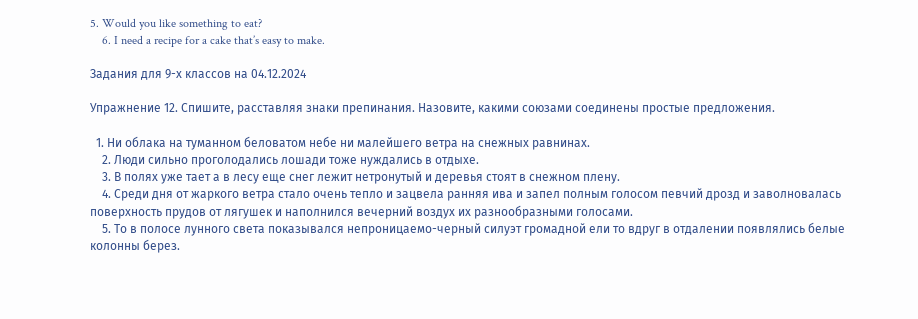5. Would you like something to eat?
    6. I need a recipe for a cake that’s easy to make.

Задания для 9-х классов на 04.12.2024

Упражнение 12. Спишите, расставляя знаки препинания. Назовите, какими союзами соединены простые предложения.

  1. Ни облака на туманном беловатом небе ни малейшего ветра на снежных равнинах.
    2. Люди сильно проголодались лошади тоже нуждались в отдыхе.
    3. В полях уже тает а в лесу еще снег лежит нетронутый и деревья стоят в снежном плену.
    4. Среди дня от жаркого ветра стало очень тепло и зацвела ранняя ива и запел полным голосом певчий дрозд и заволновалась поверхность прудов от лягушек и наполнился вечерний воздух их разнообразными голосами.
    5. То в полосе лунного света показывался непроницаемо-черный силуэт громадной ели то вдруг в отдалении появлялись белые колонны берез.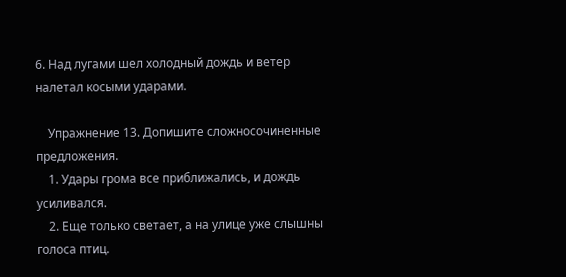6. Над лугами шел холодный дождь и ветер налетал косыми ударами.

    Упражнение 13. Допишите сложносочиненные предложения.
    1. Удары грома все приближались, и дождь усиливался.
    2. Еще только светает, а на улице уже слышны голоса птиц.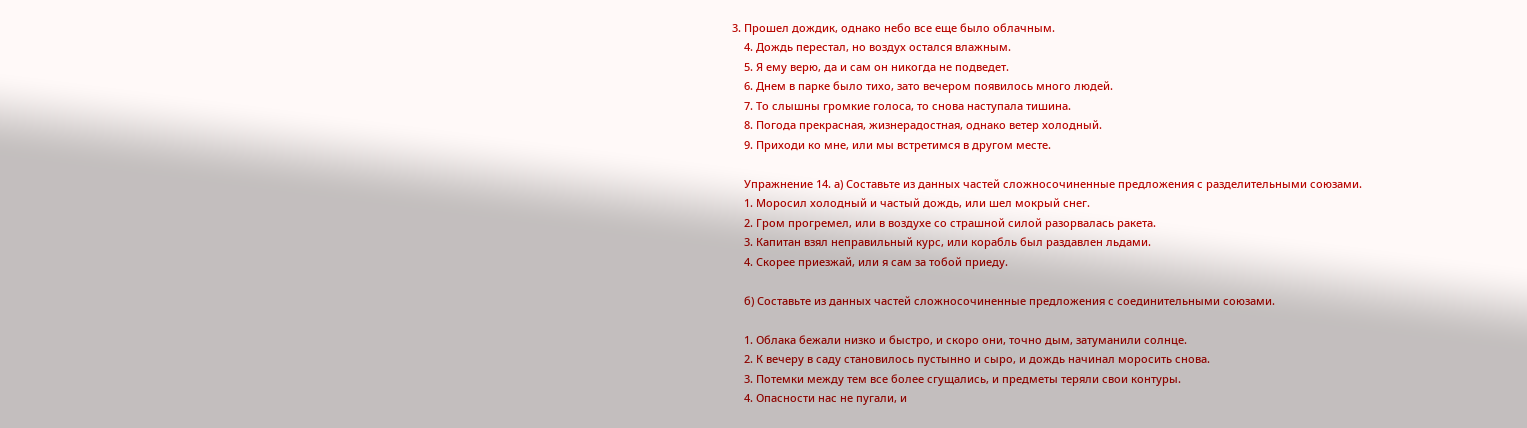3. Прошел дождик, однако небо все еще было облачным.
    4. Дождь перестал, но воздух остался влажным.
    5. Я ему верю, да и сам он никогда не подведет.
    6. Днем в парке было тихо, зато вечером появилось много людей.
    7. То слышны громкие голоса, то снова наступала тишина.
    8. Погода прекрасная, жизнерадостная, однако ветер холодный.
    9. Приходи ко мне, или мы встретимся в другом месте.

    Упражнение 14. а) Составьте из данных частей сложносочиненные предложения с разделительными союзами.
    1. Моросил холодный и частый дождь, или шел мокрый снег.
    2. Гром прогремел, или в воздухе со страшной силой разорвалась ракета.
    3. Капитан взял неправильный курс, или корабль был раздавлен льдами.
    4. Скорее приезжай, или я сам за тобой приеду.

    б) Составьте из данных частей сложносочиненные предложения с соединительными союзами.

    1. Облака бежали низко и быстро, и скоро они, точно дым, затуманили солнце.
    2. К вечеру в саду становилось пустынно и сыро, и дождь начинал моросить снова.
    3. Потемки между тем все более сгущались, и предметы теряли свои контуры.
    4. Опасности нас не пугали, и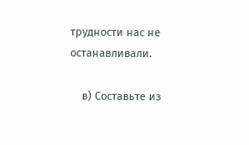трудности нас не останавливали.

    в) Составьте из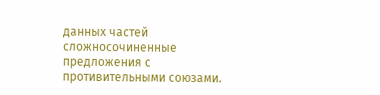данных частей сложносочиненные предложения с противительными союзами.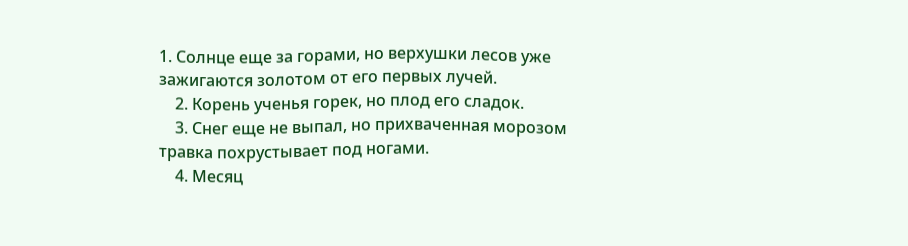1. Солнце еще за горами, но верхушки лесов уже зажигаются золотом от его первых лучей.
    2. Корень ученья горек, но плод его сладок.
    3. Снег еще не выпал, но прихваченная морозом травка похрустывает под ногами.
    4. Месяц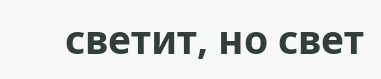светит, но свет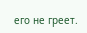его не греет.